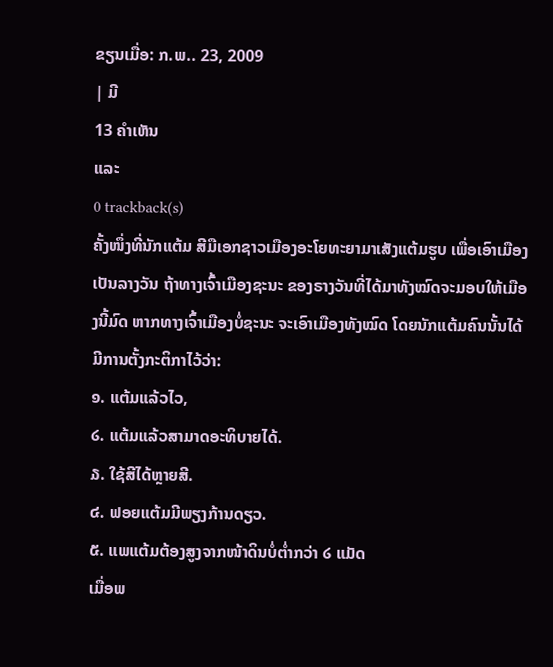ຂຽນເມື່ອ: ກ.ພ.. 23, 2009
| ມີ
13 ຄຳເຫັນ
ແລະ
0 trackback(s)
ຄັ້ງໜຶ່ງທີ່ນັກແຕ້ມ ສີມືເອກຊາວເມືອງອະໂຍທະຍາມາເສັງແຕ້ມຮູບ ເພື່ອເອົາເມືອງເປັນລາງວັນ ຖ້າທາງເຈົ້າເມືອງຊະນະ ຂອງຣາງວັນທີ່ໄດ້ມາທັງໝົດຈະມອບໃຫ້ເມືອງນີ້ມົດ ຫາກທາງເຈົ້າເມືອງບໍ່ຊະນະ ຈະເອົາເມືອງທັງໝົດ ໂດຍນັກແຕ້ມຄົນນັ້ນໄດ້ມີການຕັ້ງກະຕິກາໄວ້ວ່າ:
໑. ແຕ້ມແລ້ວໄວ,
໒. ແຕ້ມແລ້ວສາມາດອະທິບາຍໄດ້.
໓. ໃຊ້ສີໄດ້ຫຼາຍສີ.
໔. ຟອຍແຕ້ມມີພຽງກ້ານດຽວ.
໕. ແພແຕ້ມຕ້ອງສູງຈາກໜ້າດິນບໍ່ຕ່ຳກວ່າ ໒ ແມັດ
ເມື່ອພ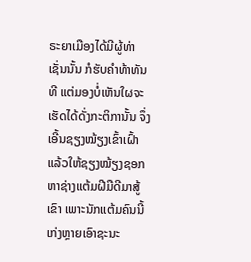ຣະຍາເມືອງໄດ້ມີຜູ້ທ່າເຊັ່ນນັ້ນ ກໍຮັບຄຳທ້າທັນທີ ແຕ່ມອງບໍ່ເຫັນໃຜຈະເຮັດໄດ້ດັ່ງກະຕິການັ້ນ ຈຶ່ງເອີ້ນຊຽງໝ້ຽງເຂົ້າເຝົ້າ ແລ້ວໃຫ້ຊຽງໝ້ຽງຊອກຫາຊ່າງແຕ້ມຝີມືດີມາສູ້ເຂົາ ເພາະນັກແຕ້ມຄົນນີ້ເກ່ງຫຼາຍເອົາຊະນະ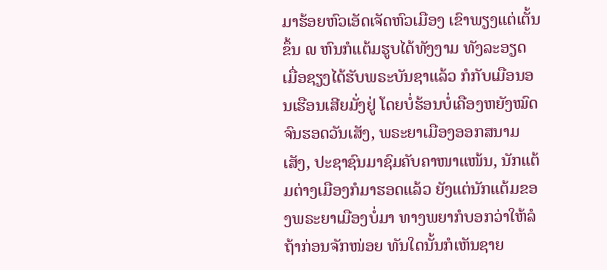ມາຮ້ອຍຫົວເອັດເຈັດຫົວເມືອງ ເຂົາພຽງແຕ່ເຕັ້ນຂຶ້ນ ໙ ຫົນກໍແຕ້ມຮູບໄດ້ທັງງາມ ທັງລະອຽດ ເມື່ອຊຽງໄດ້ຮັບພຣະບັນຊາແລ້ວ ກໍກັບເມືອນອນເຮືອນເສີຍມັ່ງຢູ່ ໂດຍບໍ່ຮ້ອນບໍ່ເຄືອງຫຍັງໝົດ ຈົນຮອດວັນເສັງ, ພຣະຍາເມືອງອອກສນາມເສັງ, ປະຊາຊົນມາຊົມຄັບຄາໜາແໜ້ນ, ນັກແຕ້ມຕ່າງເມືອງກໍມາຮອດແລ້ວ ຍັງແຕ່ນັກແຕ້ມຂອງພຣະຍາເມືອງບໍ່ມາ ທາງພຍາກໍບອກວ່າໃຫ້ລໍຖ້າກ່ອນຈັກໜ່ອຍ ທັນໃດນັ້ນກໍເຫັນຊາຍ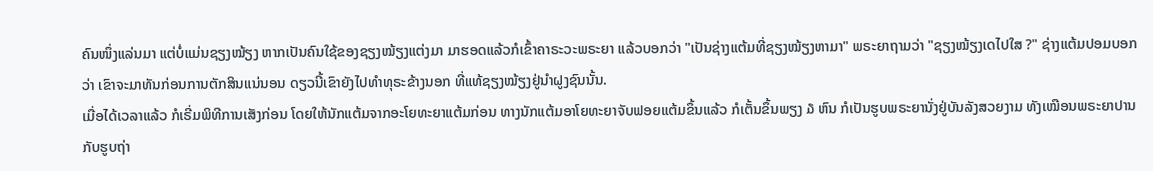ຄົນໜຶ່ງແລ່ນມາ ແຕ່ບໍ່ແມ່ນຊຽງໝ້ຽງ ຫາກເປັນຄົນໃຊ້ຂອງຊຽງໝ້ຽງແຕ່ງມາ ມາຮອດແລ້ວກໍເຂົ້າຄາຣະວະພຣະຍາ ແລ້ວບອກວ່າ "ເປັນຊ່າງແຕ້ມທີ່ຊຽງໝ້ຽງຫາມາ" ພຣະຍາຖາມວ່າ "ຊຽງໝ້ຽງເດໄປໃສ ?" ຊ່າງແຕ້ມປອມບອກວ່າ ເຂົາຈະມາທັນກ່ອນການຕັກສິນແນ່ນອນ ດຽວນີ້ເຂົາຍັງໄປທຳທຸຣະຂ້າງນອກ ທີ່ແທ້ຊຽງໝ້ຽງຢູ່ນຳຝູງຊົນນັ້ນ.
ເມື່ອໄດ້ເວລາແລ້ວ ກໍເຣີ່ມພິທີການເສັງກ່ອນ ໂດຍໃຫ້ນັກແຕ້ມຈາກອະໂຍທະຍາແຕ້ມກ່ອນ ທາງນັກແຕ້ມອາໂຍທະຍາຈັບຟອຍແຕ້ມຂຶ້ນແລ້ວ ກໍເຕັ້ນຂຶ້ນພຽງ ໓ ຫົນ ກໍເປັນຮູບພຣະຍານັ່ງຢູ່ບັນລັງສວຍງາມ ທັງເໝືອນພຣະຍາປານກັບຮູບຖ່າ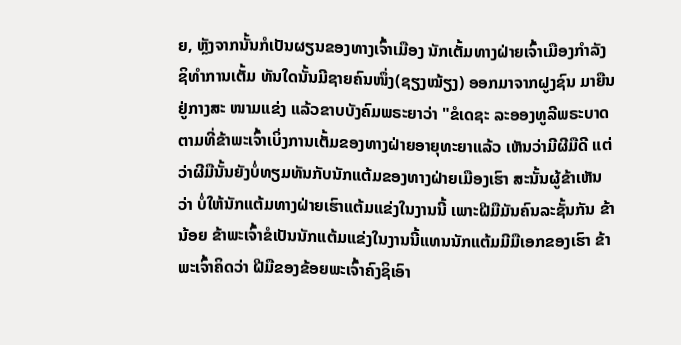ຍ, ຫຼັງຈາກນັ້ນກໍເປັນຜຽນຂອງທາງເຈົ້າເມືອງ ນັກເຕັ້ມທາງຝ່າຍເຈົ້າເມືອງກຳລັງຊິທຳການເຕັ້ມ ທັນໃດນັ້ນມີຊາຍຄົນໜຶ່ງ(ຊຽງໝ້ຽງ) ອອກມາຈາກຝູງຊົນ ມາຍືນຢູ່ກາງສະ ໜາມແຂ່ງ ແລ້ວຂາບບັງຄົມພຣະຍາວ່າ "ຂໍເດຊະ ລະອອງທູລີພຣະບາດ ຕາມທີ່ຂ້າພະເຈົ້າເບິ່ງການເຕັ້ມຂອງທາງຝ່າຍອາຍຸທະຍາແລ້ວ ເຫັນວ່າມີຜີມືດີ ແຕ່ວ່າຜີມືນັ້ນຍັງບໍ່ທຽມທັນກັບນັກແຕ້ມຂອງທາງຝ່າຍເມືອງເຮົາ ສະນັ້ນຜູ້ຂ້າເຫັນວ່າ ບໍ່ໃຫ້ນັກແຕ້ມທາງຝ່າຍເຮົາແຕ້ມແຂ່ງໃນງານນີ້ ເພາະຝີມືມັນຄົນລະຊັ້ນກັນ ຂ້ານ້ອຍ ຂ້າພະເຈົ້າຂໍເປັນນັກແຕ້ມແຂ່ງໃນງານນີ້ແທນນັກແຕ້ມມີມືເອກຂອງເຮົາ ຂ້າພະເຈົ້າຄິດວ່າ ຝີມືຂອງຂ້ອຍພະເຈົ້າຄົງຊິເອົາ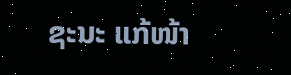ຊະນະ ແກ້ໜ້າ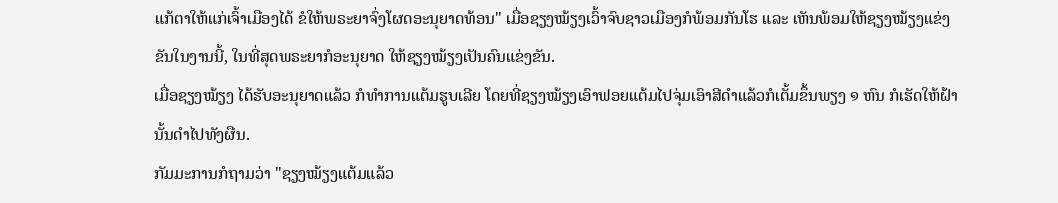ແກ້ຕາໃຫ້ແກ່ເຈົ້າເມືອງໄດ້ ຂໍໃຫ້ພຣະຍາຈົ່ງໂຜດອະນຸຍາດທ້ອນ" ເມື່ອຊຽງໝ້ຽງເວົ້າຈົບຊາວເມືອງກໍພ້ອມກັນໂຮ ແລະ ເຫັນພ້ອມໃຫ້ຊຽງໝ້ຽງແຂ່ງຂັນໃນງານນີ້, ໃນທີ່ສຸດພຣະຍາກໍອະນຸຍາດ ໃຫ້ຊຽງໝ້ຽງເປັນຄົນແຂ່ງຂັນ.
ເມື່ອຊຽງໝ້ຽງ ໄດ້ຮັບອະນຸຍາດແລ້ວ ກໍທຳການແຕ້ມຮູບເລີຍ ໂດຍທີ່ຊຽງໝ້ຽງເອົາຟອຍແຕ້ມໄປຈຸ່ມເອົາສີດຳແລ້ວກໍເຕັ້ມຂຶ້ນພຽງ ໑ ຫົນ ກໍເຮັດໃຫ້ຝ້ານັ້ນດຳໄປທັງຜືນ.
ກັມມະການກໍຖາມວ່າ "ຊຽງໝ້ຽງແຕ້ມແລ້ວ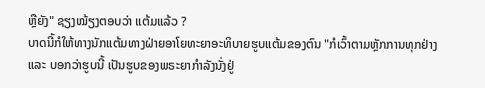ຫຼືຍັງ" ຊຽງໝ້ຽງຕອບວ່າ ແຕ້ມແລ້ວ ?
ບາດນີ້ກໍໃຫ້ທາງນັກແຕ້ມທາງຝ່າຍອາໂຍທະຍາອະທິບາຍຮູບແຕ້ມຂອງຕົນ "ກໍເວົ້າຕາມຫຼັກການທຸກຢ່າງ ແລະ ບອກວ່າຮູບນີ້ ເປັນຮູບຂອງພຣະຍາກຳລັງນັ່ງຢູ່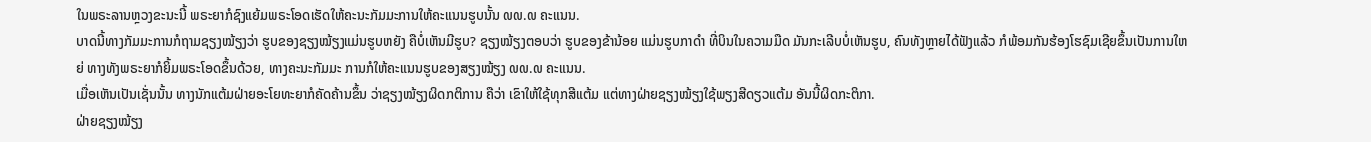ໃນພຣະລານຫຼວງຂະນະນີ້ ພຣະຍາກໍຊົງແຍ້ມພຣະໂອດເຮັດໃຫ້ຄະນະກັມມະການໃຫ້ຄະແນນຮູບນັ້ນ ໙໙.໙ ຄະແນນ.
ບາດນີ້ທາງກັມມະການກໍຖາມຊຽງໝ້ຽງວ່າ ຮູບຂອງຊຽງໝ້ຽງແມ່ນຮູບຫຍັງ ຄືບໍ່ເຫັນມີຮູບ? ຊຽງໝ້ຽງຕອບວ່າ ຮູບຂອງຂ້ານ້ອຍ ແມ່ນຮູບກາດຳ ທີ່ບິນໃນຄວາມມືດ ມັນກະເລີບບໍ່ເຫັນຮູບ, ຄົນທັງຫຼາຍໄດ້ຟັງແລ້ວ ກໍພ້ອມກັນຮ້ອງໂຮຊົມເຊີຍຂຶ້ນເປັນການໃຫຍ່ ທາງທັງພຣະຍາກໍຍິ້ມພຣະໂອດຂຶ້ນດ້ວຍ, ທາງຄະນະກັມມະ ການກໍໃຫ້ຄະແນນຮູບຂອງສຽງໝ້ຽງ ໙໙.໙ ຄະແນນ.
ເມື່ອເຫັນເປັນເຊັ່ນນັ້ນ ທາງນັກແຕ້ມຝ່າຍອະໂຍທະຍາກໍຄັດຄ້ານຂຶ້ນ ວ່າຊຽງໝ້ຽງຜິດກຕິການ ຄືວ່າ ເຂົາໃຫ້ໃຊ້ທຸກສີແຕ້ມ ແຕ່ທາງຝ່າຍຊຽງໝ້ຽງໃຊ້ພຽງສີດຽວແຕ້ມ ອັນນີ້ຜິດກະຕິກາ.
ຝ່າຍຊຽງໝ້ຽງ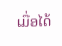ເມື່ອໄດ້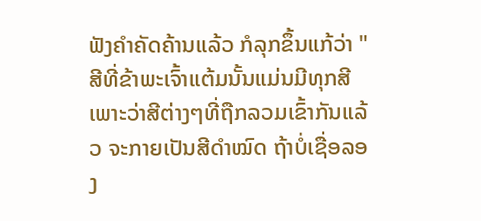ຟັງຄຳຄັດຄ້ານແລ້ວ ກໍລຸກຂຶ້ນແກ້ວ່າ "ສີທີ່ຂ້າພະເຈົ້າແຕ້ມນັ້ນແມ່ນມີທຸກສີ ເພາະວ່າສີຕ່າງໆທີ່ຖືກລວມເຂົ້າກັນແລ້ວ ຈະກາຍເປັນສີດຳໝົດ ຖ້າບໍ່ເຊື່ອລອງ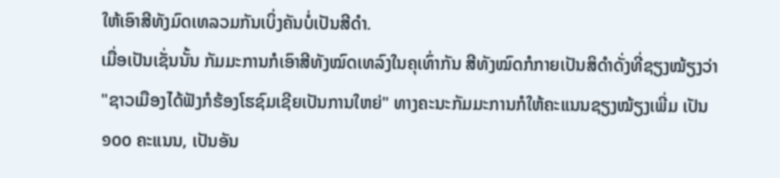ໃຫ້ເອົາສີທັງມົດເທລວມກັນເບິ່ງຄັນບໍ່ເປັນສີດຳ.
ເມື່ອເປັນເຊັ່ນນັ້ນ ກັມມະການກໍເອົາສີທັງໝົດເທລົງໃນຄຸເທົ່າກັນ ສີທັງໝົດກໍກາຍເປັນສິດຳດັ່ງທີ່ຊຽງໝ້ຽງວ່າ "ຊາວເມືອງໄດ້ຟັງກໍຮ້ອງໂຮຊົມເຊີຍເປັນການໃຫຍ່" ທາງຄະນະກັມມະການກໍໃຫ້ຄະແນນຊຽງໝ້ຽງເພີ່ມ ເປັນ ໑໐໐ ຄະແນນ, ເປັນອັນ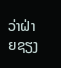ວ່າຝ່າຍຊຽງ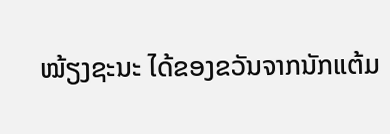ໝ້ຽງຊະນະ ໄດ້ຂອງຂວັນຈາກນັກແຕ້ມ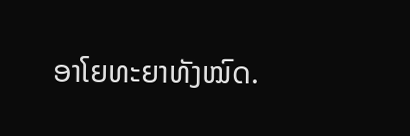ອາໂຍທະຍາທັງໝົດ.